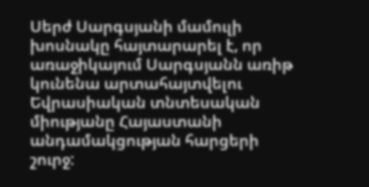Սերժ Սարգսյանի մամուլի խոսնակը հայտարարել է, որ առաջիկայում Սարգսյանն առիթ կունենա արտահայտվելու Եվրասիական տնտեսական միությանը Հայաստանի անդամակցության հարցերի շուրջ: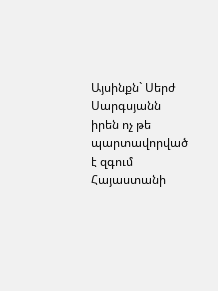Այսինքն` Սերժ Սարգսյանն իրեն ոչ թե պարտավորված է զգում Հայաստանի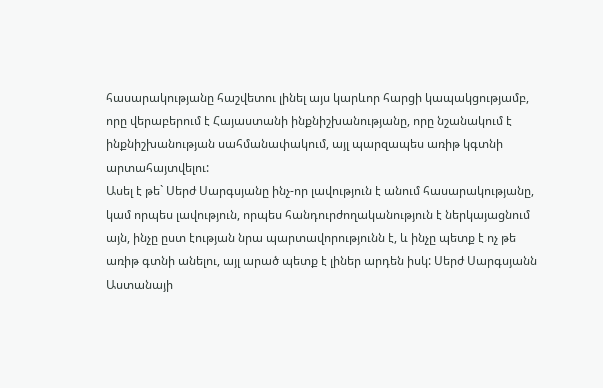հասարակությանը հաշվետու լինել այս կարևոր հարցի կապակցությամբ, որը վերաբերում է Հայաստանի ինքնիշխանությանը, որը նշանակում է ինքնիշխանության սահմանափակում, այլ պարզապես առիթ կգտնի արտահայտվելու:
Ասել է թե` Սերժ Սարգսյանը ինչ-որ լավություն է անում հասարակությանը, կամ որպես լավություն, որպես հանդուրժողականություն է ներկայացնում այն, ինչը ըստ էության նրա պարտավորությունն է, և ինչը պետք է ոչ թե առիթ գտնի անելու, այլ արած պետք է լիներ արդեն իսկ: Սերժ Սարգսյանն Աստանայի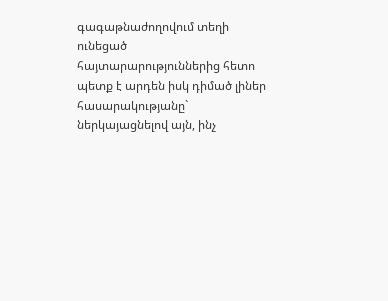գագաթնաժողովում տեղի ունեցած հայտարարություններից հետո պետք է արդեն իսկ դիմած լիներ հասարակությանը` ներկայացնելով այն, ինչ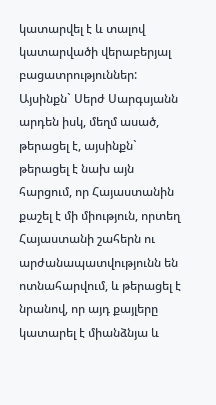կատարվել է և տալով կատարվածի վերաբերյալ բացատրություններ:
Այսինքն` Սերժ Սարգսյանն արդեն իսկ, մեղմ ասած, թերացել է, այսինքն` թերացել է նախ այն հարցում, որ Հայաստանին քաշել է մի միություն, որտեղ Հայաստանի շահերն ու արժանապատվությունն են ոտնահարվում, և թերացել է նրանով, որ այդ քայլերը կատարել է միանձնյա և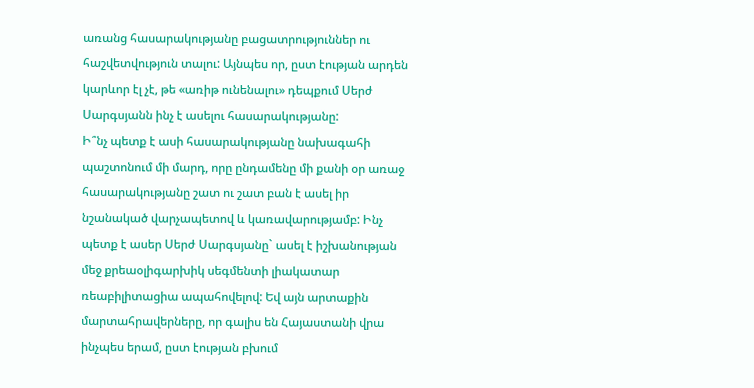առանց հասարակությանը բացատրություններ ու հաշվետվություն տալու: Այնպես որ, ըստ էության արդեն կարևոր էլ չէ, թե «առիթ ունենալու» դեպքում Սերժ Սարգսյանն ինչ է ասելու հասարակությանը:
Ի՞նչ պետք է ասի հասարակությանը նախագահի պաշտոնում մի մարդ, որը ընդամենը մի քանի օր առաջ հասարակությանը շատ ու շատ բան է ասել իր նշանակած վարչապետով և կառավարությամբ: Ինչ պետք է ասեր Սերժ Սարգսյանը` ասել է իշխանության մեջ քրեաօլիգարխիկ սեգմենտի լիակատար ռեաբիլիտացիա ապահովելով: Եվ այն արտաքին մարտահրավերները, որ գալիս են Հայաստանի վրա ինչպես երամ, ըստ էության բխում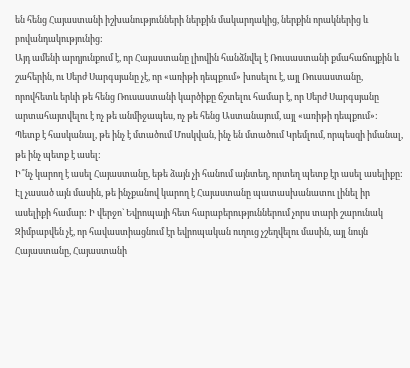են հենց Հայաստանի իշխանությունների ներքին մակարդակից, ներքին որակներից և բովանդակությունից:
Այդ ամենի արդյունքում է, որ Հայաստանը լիովին հանձնվել է Ռուսաստանի քմահաճույքին և շահերին, ու Սերժ Սարգսյանը չէ, որ «առիթի դեպքում» խոսելու է, այլ Ռուսաստանը, որովհետև երևի թե հենց Ռուսաստանի կարծիքը ճշտելու համար է, որ Սերժ Սարգսյանը արտահայտվելու է ոչ թե անմիջապես, ոչ թե հենց Աստանայում, այլ «առիթի դեպքում»: Պետք է հասկանալ, թե ինչ է մտածում Մոսկվան, ինչ են մտածում Կրեմլում, որպեսզի իմանալ, թե ինչ պետք է ասել:
Ի՞նչ կարող է ասել Հայաստանը, եթե ձայն չի հանում այնտեղ, որտեղ պետք էր ասել ասելիքը: Էլ չասած այն մասին, թե ինչքանով կարող է Հայաստանը պատասխանատու լինել իր ասելիքի համար: Ի վերջո` Եվրոպայի հետ հարաբերություններում չորս տարի շարունակ Զիմբաբվեն չէ, որ հավաստիացնում էր եվրոպական ուղուց չշեղվելու մասին, այլ նույն Հայաստանը, Հայաստանի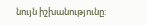նույն իշխանությունը: